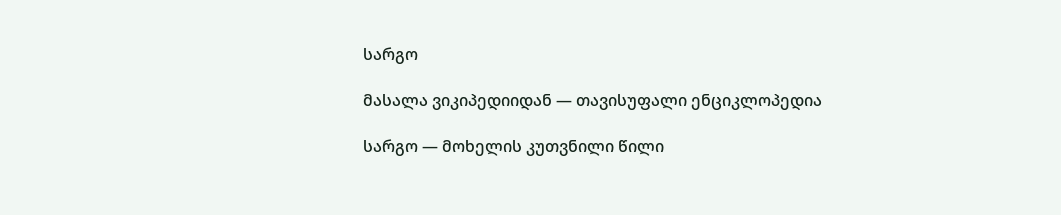სარგო

მასალა ვიკიპედიიდან — თავისუფალი ენციკლოპედია

სარგო — მოხელის კუთვნილი წილი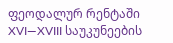ფეოდალურ რენტაში XVI—XVIII საუკუნეების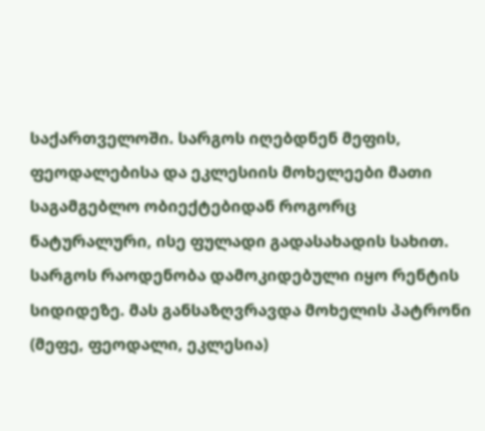საქართველოში. სარგოს იღებდნენ მეფის, ფეოდალებისა და ეკლესიის მოხელეები მათი საგამგებლო ობიექტებიდან როგორც ნატურალური, ისე ფულადი გადასახადის სახით. სარგოს რაოდენობა დამოკიდებული იყო რენტის სიდიდეზე. მას განსაზღვრავდა მოხელის პატრონი (მეფე, ფეოდალი, ეკლესია)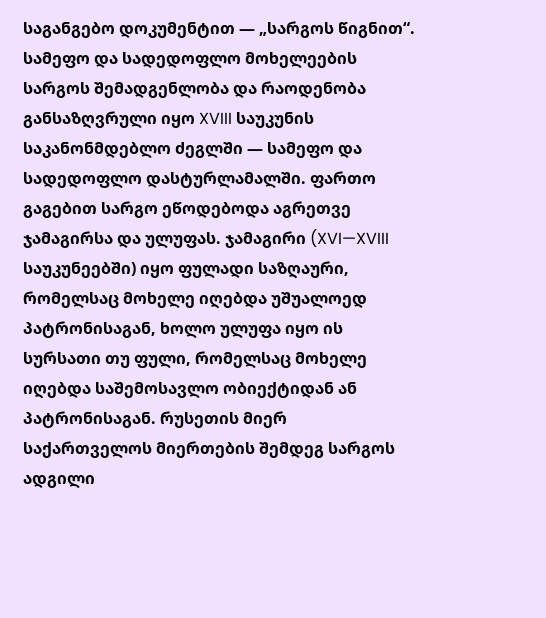საგანგებო დოკუმენტით — „სარგოს წიგნით“. სამეფო და სადედოფლო მოხელეების სარგოს შემადგენლობა და რაოდენობა განსაზღვრული იყო XVIII საუკუნის საკანონმდებლო ძეგლში — სამეფო და სადედოფლო დასტურლამალში. ფართო გაგებით სარგო ეწოდებოდა აგრეთვე ჯამაგირსა და ულუფას. ჯამაგირი (XVI—XVIII საუკუნეებში) იყო ფულადი საზღაური, რომელსაც მოხელე იღებდა უშუალოედ პატრონისაგან, ხოლო ულუფა იყო ის სურსათი თუ ფული, რომელსაც მოხელე იღებდა საშემოსავლო ობიექტიდან ან პატრონისაგან. რუსეთის მიერ საქართველოს მიერთების შემდეგ სარგოს ადგილი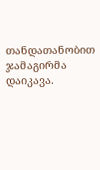თანდათანობით ჯამაგირმა დაიკავა.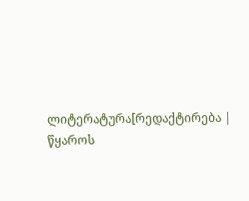ლიტერატურა[რედაქტირება | წყაროს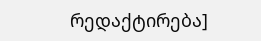რედაქტირება]